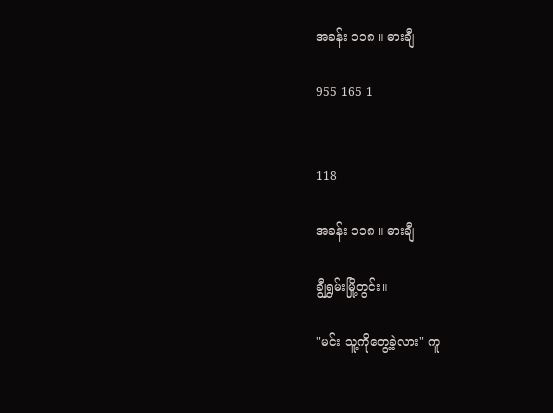အခန်း ၁၁၈ ။ ဓားချီ

955 165 1


118

အခန်း ၁၁၈ ။ ဓားချီ

ချွီရွှမ်းမြို့တွင်း။

"မင်း သူ့ကိုတွေ့ခဲ့လား" ကူ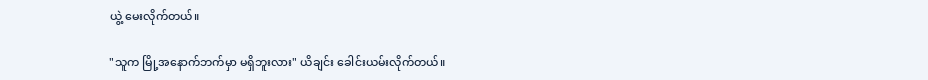ယွဲ့ ‌မေးလိုက်တယ်။

"သူက မြို့အနောက်ဘက်မှာ မရှိဘူးလား" ယိချင်း ခေါင်းယမ်းလိုက်တယ်။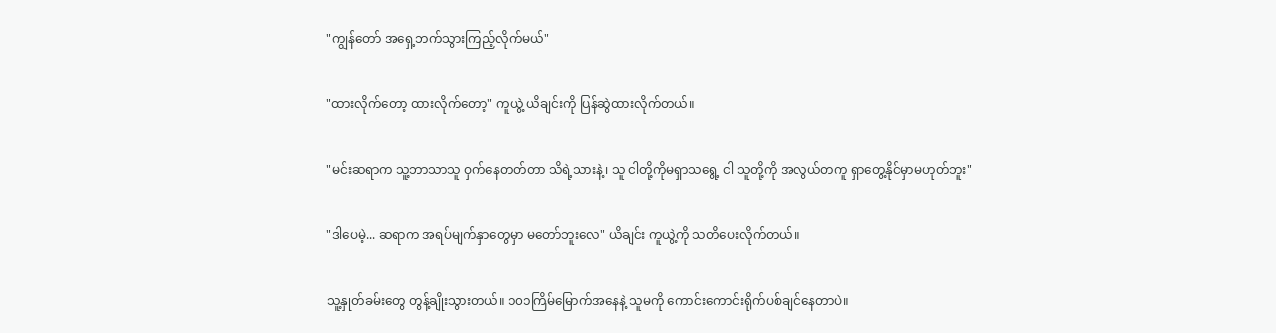"ကျွန်တော် အရှေ့ဘက်သွားကြည့်လိုက်မယ်"

"ထားလိုက်တော့ ထားလိုက်တော့" ကူယွဲ့ ယိချင်းကို ပြန်ဆွဲထားလိုက်တယ်။

"မင်းဆရာက သူ့ဘာသာသူ ဝှက်နေတတ်တာ သိရဲ့သားနဲ့၊ သူ ငါတို့ကိုမရှာသရွေ့ ငါ သူတို့ကို အလွယ်တကူ ရှာတွေ့နိုင်မှာမဟုတ်ဘူး"

"ဒါပေမဲ့... ဆရာက အရပ်မျက်နှာတွေမှာ မတော်ဘူးလေ" ယိချင်း ကူယွဲ့ကို သတိပေးလိုက်တယ်။

သူ့နှုတ်ခမ်းတွေ တွန့်ချိုးသွားတယ်။ ၁၀၁ကြိမ်မြောက်အနေနဲ့ သူမကို ကောင်းကောင်းရိုက်ပစ်ချင်နေတာပဲ။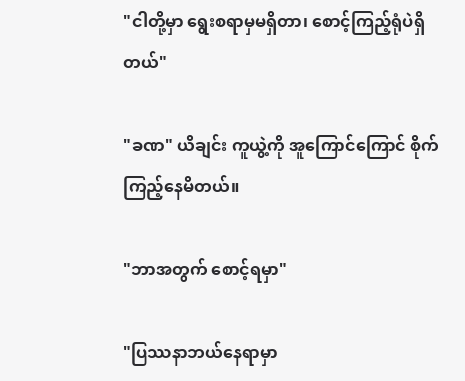"ငါတို့မှာ ရွေးစရာမှမရှိတာ၊ စောင့်ကြည့်ရုံပဲရှိတယ်"

"ခဏ" ယိချင်း ကူယွဲ့ကို အူကြောင်ကြောင် စိုက်ကြည့်နေမိတယ်။

"ဘာအတွက် စောင့်ရမှာ"

"ပြဿနာဘယ်နေရာမှာ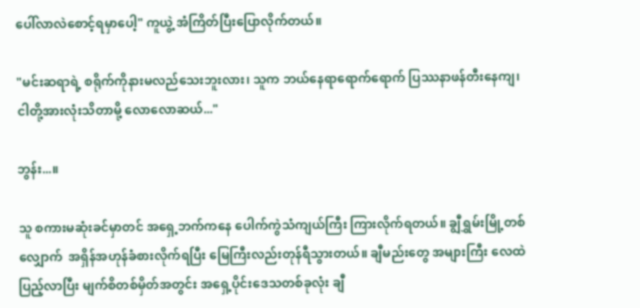ပေါ်လာလဲစောင့်ရမှာပေါ့" ကူယွဲ့ အံကြိတ်ပြီးပြောလိုက်တယ်။

"မင်းဆရာရဲ့ စရိုက်ကိုနားမလည်သေးဘူးလား၊ သူက ဘယ်နေရာရောက်ရောက် ပြဿနာဖန်တီးနေကျ၊ ငါတို့အားလုံးသိတာမို့ လောလောဆယ်..."

ဘွန်း...။

သူ စကားမဆုံးခင်မှာတင် အရှေ့ဘက်ကနေ ပေါက်ကွဲသံကျယ်ကြီး ကြားလိုက်ရတယ်။ ချွီရွှမ်းမြို့တစ်လျှောက်  အရှိန်အဟုန်ခံစားလိုက်ရပြီး မြေကြီးလည်းတုန်ရီသွားတယ်။ ချီမည်းတွေ အများကြီး လေထဲပြည့်လာပြီး မျက်စိတစ်မှိတ်အတွင်း အရှေ့ပိုင်းဒေသတစ်ခုလုံး ချီ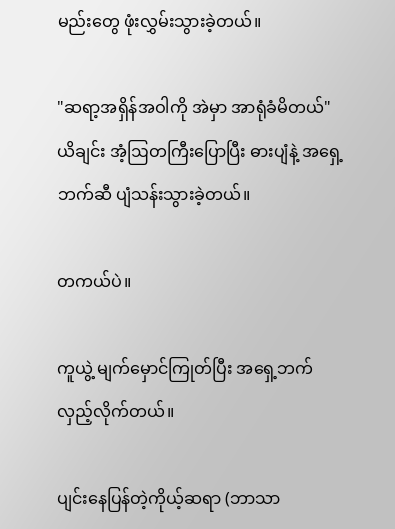မည်းတွေ ဖုံးလွှမ်းသွားခဲ့တယ်။

"ဆရာ့အရှိန်အဝါကို အဲမှာ အာရုံခံမိတယ်" ယိချင်း အံ့ဩတကြီးပြောပြီး ဓားပျံနဲ့ အရှေ့ဘက်ဆီ ပျံသန်းသွားခဲ့တယ်။

တကယ်ပဲ။

ကူယွဲ့ မျက်မှောင်ကြုတ်ပြီး အရှေ့ဘက်လှည့်လိုက်တယ်။

ပျင်းနေပြန်တဲ့ကိုယ့်ဆရာ (ဘာသာ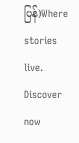ပြန်)Where stories live. Discover now